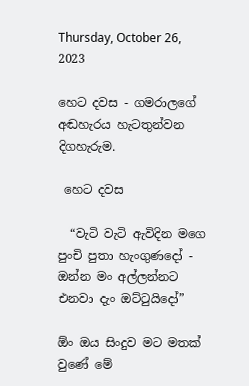Thursday, October 26, 2023

හෙට දවස - ගමරාලගේ අඬහැරය හැටතුන්වන දිගහැරුම.

 හෙට දවස

  “වැටි වැටි ඇවිදින මගෙ පුංචි පුතා හැංගුණදෝ - ඔන්න මං අල්ලන්නට එනවා දැං ඔට්ටුයිදෝ”

ඕං ඔය සිංදුව මට මතක් වුණේ මේ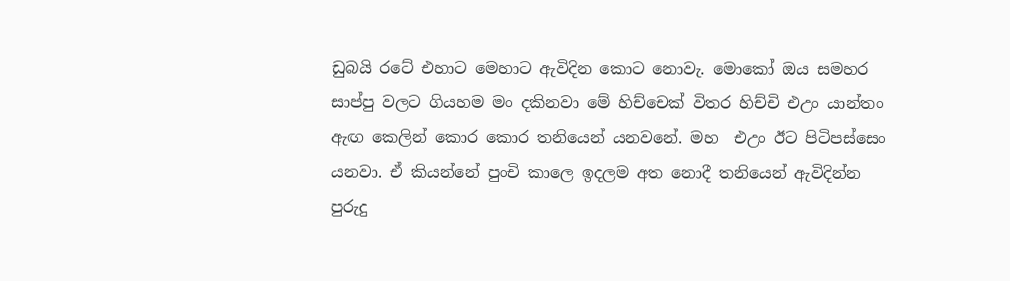ඩුබයි රටේ එහාට මෙහාට ඇවිදින කොට නොවැ. මොකෝ ඔය සමහර සාප්පු වලට ගියහම මං දකිනවා මේ හිච්චෙක් විතර හිච්චි එඋං යාන්තං ඇඟ කෙලින් කොර කොර තනියෙන් යනවනේ. මහ  එඋං ඊට පිටිපස්සෙං යනවා. ඒ කියන්නේ පුංචි කාලෙ ඉදලම අත නොදී තනියෙන් ඇවිදින්න පුරුදු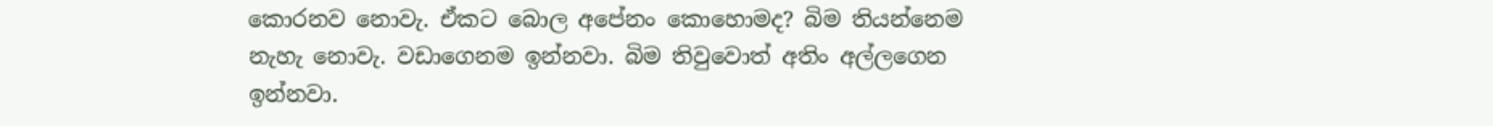කොරනව නොවැ. ඒකට බොල අපේනං කොහොමද? බිම තියන්නෙම නැහැ නොවැ. වඩාගෙනම ඉන්නවා. බිම තිවුවොත් අතිං අල්ලගෙන ඉන්නවා.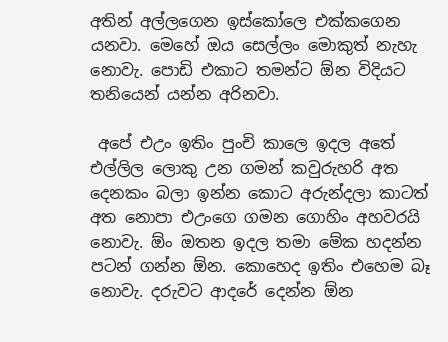අතින් අල්ලගෙන ඉස්කෝලෙ එක්කගෙන යනවා. මෙහේ ඔය සෙල්ලං මොකුත් නැහැ නොවැ. පොඩි එකාට තමන්ට ඕන විදියට තනියෙන් යන්න අරිනවා.

 අපේ එඋං ඉතිං පුංචි කාලෙ ඉදල අතේ එල්ලිල ලොකු උන ගමන් කවුරුහරි අත දෙනකං බලා ඉන්න කොට අරුන්දලා කාටත් අත නොපා එඋංගෙ ගමන ගොහිං අහවරයි නොවැ. ඕං ඔතන ඉදල තමා මේක හදන්න පටන් ගන්න ඕන. කොහෙද ඉතිං එහෙම බෑ නොවැ. දරුවට ආදරේ දෙන්න ඕන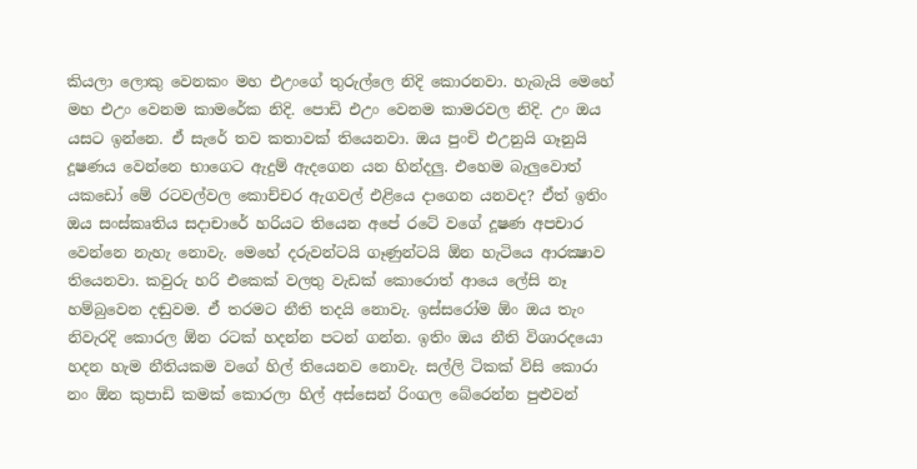කියලා ලොකු වෙනකං මහ එඋංගේ තුරුල්ලෙ නිදි කොරනවා. හැබැයි මෙහේ මහ එඋං වෙනම කාමරේක නිදි. පොඩි එඋං වෙනම කාමරවල නිදි. උං ඔය යසට ඉන්නෙ. ඒ සැරේ තව කතාවක් තියෙනවා. ඔය පුංචි එඋනුයි ගෑනුයි දූෂණය වෙන්නෙ භාගෙට ඇදුම් ඇදගෙන යන හින්දලු. එහෙම බැලුවොත් යකඩෝ මේ රටවල්වල කොච්චර ඇගවල් එළියෙ දාගෙන යනවද? ඒත් ඉතිං ඔය සංස්කෘතිය සදාචාරේ හරියට තියෙන අපේ රටේ වගේ දූෂණ අපචාර වෙන්නෙ නැහැ නොවැ. මෙහේ දරුවන්ටයි ගෑණුන්ටයි ඕන හැටියෙ ආරක්‍ෂාව තියෙනවා. කවුරු හරි එකෙක් වලතු වැඩක් කොරොත් ආයෙ ලේසි නෑ හම්බුවෙන දඬුවම. ඒ තරමට නීති තදයි නොවැ. ඉස්සරෝම ඕං ඔය තැං නිවැරදි කොරල ඕන රටක් හදන්න පටන් ගන්න. ඉතිං ඔය නීති විශාරදයො හදන හැම නීතියකම වගේ හිල් තියෙනව නොවැ. සල්ලි ටිකක් විසි කොරා නං ඕන කුපාඩි කමක් කොරලා හිල් අස්සෙන් රිංගල බේරෙන්න පුළුවන්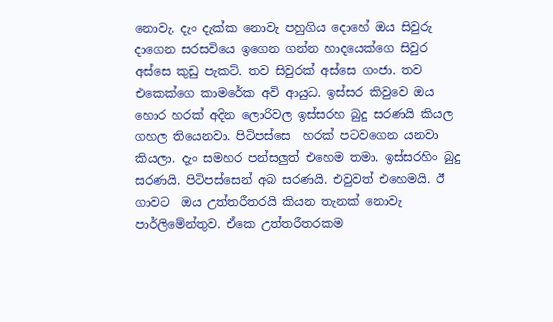නොවැ. දැං දැක්ක නොවැ පහුගිය දොහේ ඔය සිවුරු දාගෙන සරසවියෙ ඉගෙන ගන්න හාදයෙක්ගෙ සිවුර අස්සෙ කුඩු පැකට්. තව සිවුරක් අස්සෙ ගංජා. තව එකෙක්ගෙ කාමරේක අවි ආයුධ. ඉස්සර කිවුවෙ ඔය හොර හරක් අදින ලොරිවල ඉස්සරහ බුදු සරණයි කියල ගහල තියෙනවා. පිටිපස්සෙ  හරක් පටවගෙන යනවා කියලා. දැං සමහර පන්සලුත් එහෙම තමා. ඉස්සරහිං බුදු සරණයි. පිටිපස්සෙන් අබ සරණයි. එවුවත් එහෙමයි. ඊ ගාවට  ඔය උත්තරීතරයි කියන තැනක් නොවැ පාර්ලිමේන්තුව. ඒකෙ උත්තරීතරකම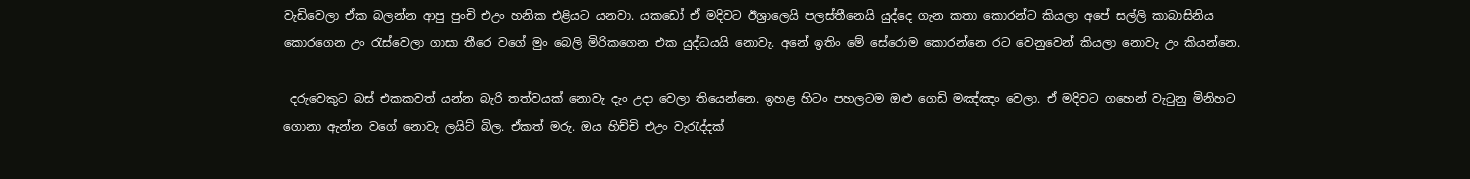වැඩිවෙලා ඒක බලන්න ආපු පුංචි එඋං හනික එළියට යනවා. යකඩෝ ඒ මදිවට ඊශ්‍රාලෙයි පලස්තීනෙයි යුද්දෙ ගැන කතා කොරන්ට කියලා අපේ සල්ලි කාබාසිනිය කොරගෙන උං රැස්වෙලා ගාසා තීරෙ වගේ මුං බෙලි මිරිකගෙන එක යුද්ධයයි නොවැ. අනේ ඉතිං මේ සේරොම කොරන්නෙ රට වෙනුවෙන් කියලා නොවැ උං කියන්නෙ.

 දරුවෙකුට බස් එකකවත් යන්න බැරි තත්වයක් නොවැ දැං උදා වෙලා තියෙන්නෙ. ඉහළ හිටං පහලටම ඔළු ගෙඩි මඤ්ඤං වෙලා. ඒ මදිවට ගහෙන් වැටුනු මිනිහට ගොනා ඇන්න වගේ නොවැ ලයිට් බිල. ඒකත් මරු. ඔය හිච්චි එඋං වැරැද්දක්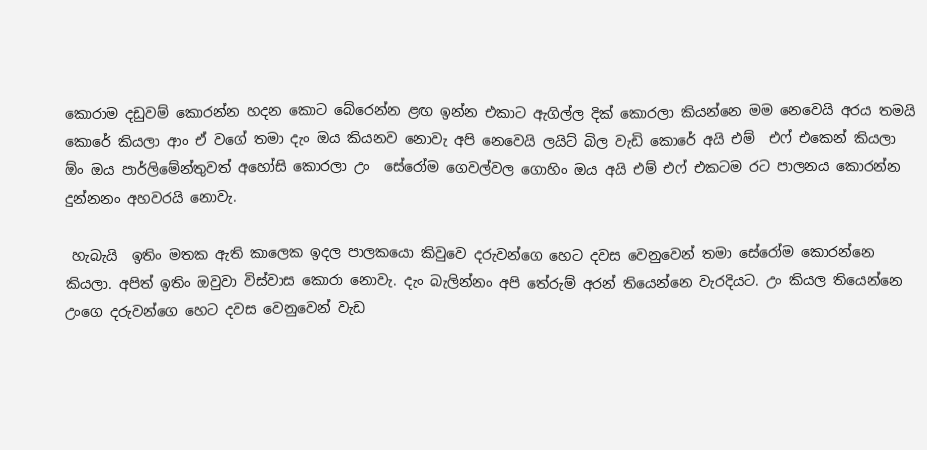කොරාම දඩුවම් කොරන්න හදන කොට බේරෙන්න ළඟ ඉන්න එකාට ඇගිල්ල දික් කොරලා කියන්නෙ මම නෙවෙයි අරය තමයි කොරේ කියලා ආං ඒ වගේ තමා දැං ඔය කියනව නොවැ අපි නෙවෙයි ලයිට් බිල වැඩි කොරේ අයි එම්  එෆ් එකෙන් කියලා ඕං ඔය පාර්ලිමේන්තුවත් අහෝසි කොරලා උං  සේරෝම ගෙවල්වල ගොහිං ඔය අයි එම් එෆ් එකටම රට පාලනය කොරන්න දුන්නනං අහවරයි නොවැ.

 හැබැයි  ඉතිං මතක ඇති කාලෙක ඉදල පාලකයො කිවුවෙ දරුවන්ගෙ හෙට දවස වෙනුවෙන් තමා සේරෝම කොරන්නෙ කියලා. අපිත් ඉතිං ඔවුවා විස්වාස කොරා නොවැ. දැං බැලින්නං අපි තේරුම් අරන් තියෙන්නෙ වැරදියට. උං කියල තියෙන්නෙ උංගෙ දරුවන්ගෙ හෙට දවස වෙනුවෙන් වැඩ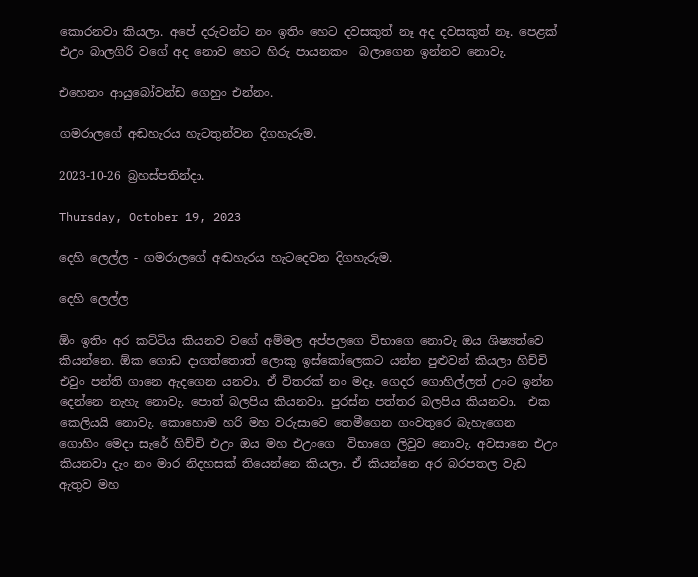කොරනවා කියලා. අපේ දරුවන්ට නං ඉතිං හෙට දවසකුත් නෑ අද දවසකුත් නෑ. පෙළක් එඋං බාලගිරි වගේ අද නොව හෙට හිරු පායනකං  බලාගෙන ඉන්නව නොවැ.

එහෙනං ආයුබෝවන්ඩ ගෙහුං එන්නං.

ගමරාලගේ අඬහැරය හැටතුන්වන දිගහැරුම.

2023-10-26 බ්‍රහස්පතින්දා.

Thursday, October 19, 2023

දෙහි ලෙල්ල - ගමරාලගේ අඬහැරය හැටදෙවන දිගහැරුම.

දෙහි ලෙල්ල

ඕං ඉතිං අර කට්ටිය කියනව වගේ අම්මල අප්පලගෙ විභාගෙ නොවැ ඔය ශිෂ්‍යත්වෙ කියන්නෙ. ඕක ගොඩ දාගත්තොත් ලොකු ඉස්කෝලෙකට යන්න පුළුවන් කියලා හිච්චි එවුං පන්ති ගානෙ ඇදගෙන යනවා. ඒ විතරක් නං මදෑ. ගෙදර ගොහිල්ලත් උංට ඉන්න දෙන්නෙ නැහැ නොවැ. පොත් බලපිය කියනවා. පුරස්න පත්තර බලපිය කියනවා.  එක කෙලියයි නොවැ. කොහොම හරි මහ වරුසාවෙ තෙමීගෙන ගංවතුරෙ බැහැගෙන ගොහිං මෙදා සැරේ හිච්චි එඋං ඔය මහ එඋංගෙ  විභාගෙ ලිවුව නොවැ. අවසානෙ එඋං කියනවා දැං නං මාර නිදහසක් තියෙන්නෙ කියලා. ඒ කියන්නෙ අර බරපතල වැඩ ඇතුව මහ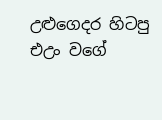උළුගෙදර හිටපු එඋං වගේ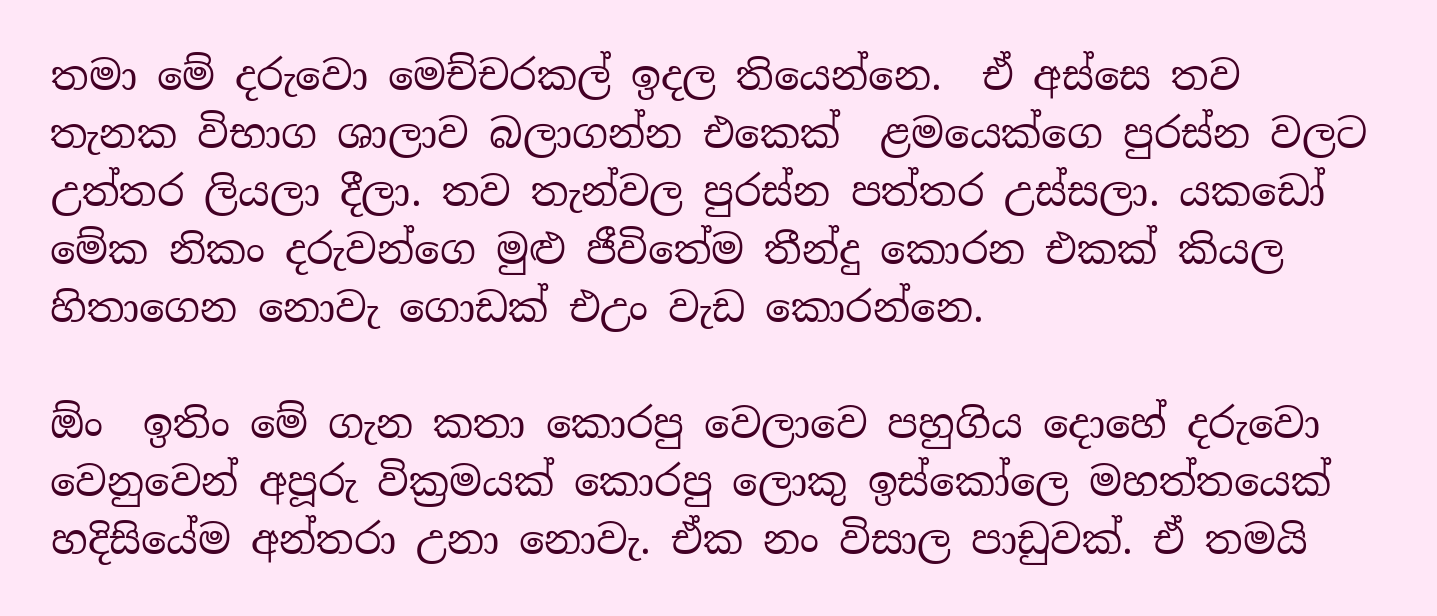තමා මේ දරුවො මෙච්චරකල් ඉදල තියෙන්නෙ.  ඒ අස්සෙ තව තැනක විභාග ශාලාව බලාගන්න එකෙක්  ළමයෙක්ගෙ පුරස්න වලට උත්තර ලියලා දීලා. තව තැන්වල පුරස්න පත්තර උස්සලා. යකඩෝ මේක නිකං දරුවන්ගෙ මුළු ජීවිතේම තීන්දු කොරන එකක් කියල හිතාගෙන නොවැ ගොඩක් එඋං වැඩ කොරන්නෙ.

ඕං  ඉතිං මේ ගැන කතා කොරපු වෙලාවෙ පහුගිය දොහේ දරුවො වෙනුවෙන් අපූරු වික්‍රමයක් කොරපු ලොකු ඉස්කෝලෙ මහත්තයෙක් හදිසියේම අන්තරා උනා නොවැ. ඒක නං විසාල පාඩුවක්. ඒ තමයි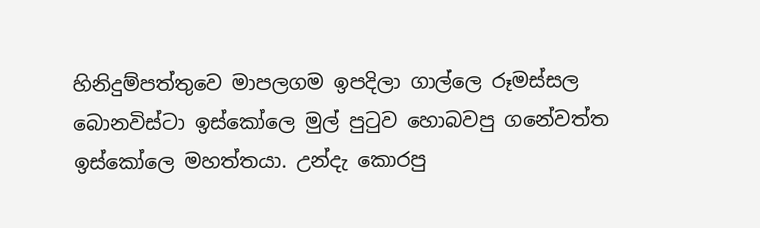හිනිදුම්පත්තුවෙ මාපලගම ඉපදිලා ගාල්ලෙ රූමස්සල බොනවිස්ටා ඉස්කෝලෙ මුල් පුටුව හොබවපු ගනේවත්ත ඉස්කෝලෙ මහත්තයා. උන්දැ කොරපු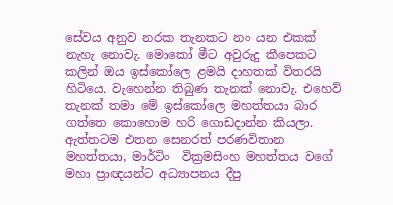සේවය අනුව නරක තැනකට නං යන එකක් නැහැ නොවැ. මොකෝ මීට අවුරුදු කීපෙකට කලින් ඔය ඉස්කෝලෙ ළමයි දාහතක් විතරයි හිටියෙ. වැහෙන්න තිබුණ තැනක් නොවැ. එහෙව් තැනක් තමා මේ ඉස්කෝලෙ මහත්තයා බාර ගත්තෙ කොහොම හරි ගොඩදාන්න කියලා. ඇත්තටම එතන සෙනරත් පරණවිතාන මහත්තයා, මාර්ටිං  වික්‍රමසිංහ මහත්තය වගේ මහා ප්‍රාඥයන්ට අධ්‍යාපනය දීපු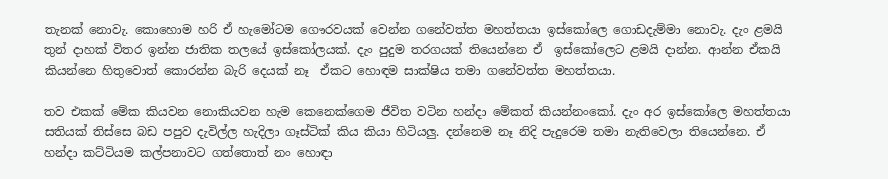තැනක් නොවැ. කොහොම හරි ඒ හැමෝටම ගෞරවයක් වෙන්න ගනේවත්ත මහත්තයා ඉස්කෝලෙ ගොඩදැම්මා නොවැ. දැං ළමයි තුන් දාහක් විතර ඉන්න ජාතික තලයේ ඉස්කෝලයක්. දැං පුදුම තරගයක් තියෙන්නෙ ඒ  ඉස්කෝලෙට ළමයි දාන්න. ආන්න ඒකයි කියන්නෙ හිතුවොත් කොරන්න බැරි දෙයක් නෑ  ඒකට හොඳම සාක්ෂිය තමා ගනේවත්ත මහත්තයා.

තව එකක් මේක කියවන නොකියවන හැම කෙනෙක්ගෙම ජීවිත වටින හන්දා මේකත් කියන්නංකෝ. දැං අර ඉස්කෝලෙ මහත්තයා සතියක් තිස්සෙ බඩ පපුව දැවිල්ල හැදිලා ගෑස්ටික් කිය කියා හිටියලු. දන්නෙම නෑ නිදි පැදුරෙම තමා නැතිවෙලා තියෙන්නෙ. ඒ හන්දා කට්ටියම කල්පනාවට ගත්තොත් නං හොඳා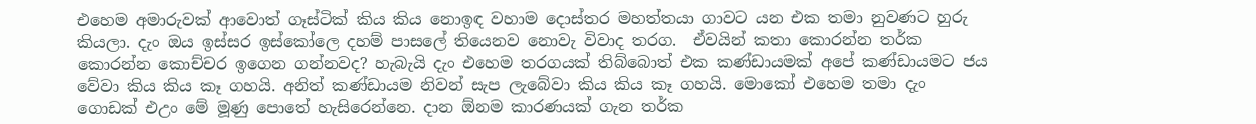එහෙම අමාරුවක් ආවොත් ගෑස්ටික් කිය කිය නොඉඳ වහාම දොස්තර මහත්තයා ගාවට යන එක තමා නුවණට හුරු කියලා. දැං ඔය ඉස්සර ඉස්කෝලෙ දහම් පාසලේ තියෙනව නොවැ විවාද තරග.  ඒවයින් කතා කොරන්න තර්ක කොරන්න කොච්චර ඉගෙන ගන්නවද? හැබැයි දැං එහෙම තරගයක් තිබ්බොත් එක කණ්ඩායමක් අපේ කණ්ඩායමට ජය වේවා කිය කිය කෑ ගහයි. අනිත් කණ්ඩායම නිවන් සැප ලැබේවා කිය කිය කෑ ගහයි. මොකෝ එහෙම තමා දැං ගොඩක් එඋං මේ මූණු පොතේ හැසිරෙන්නෙ. දාන ඕනම කාරණයක් ගැන තර්ක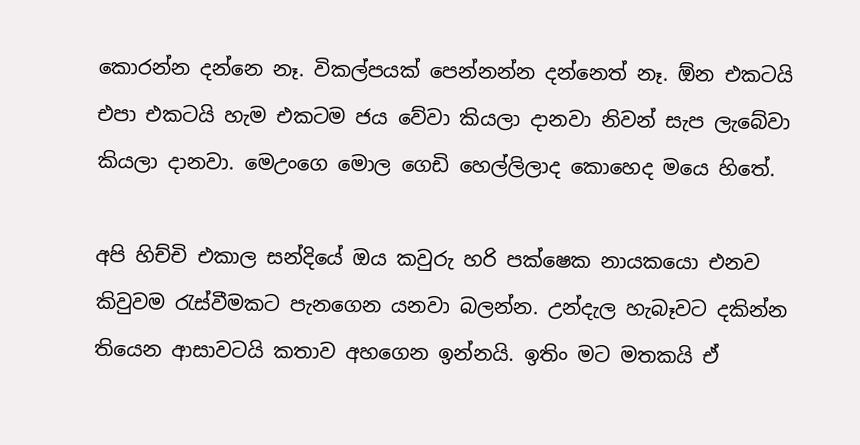කොරන්න දන්නෙ නෑ. විකල්පයක් පෙන්නන්න දන්නෙත් නෑ. ඕන එකටයි එපා එකටයි හැම එකටම ජය වේවා කියලා දානවා නිවන් සැප ලැබේවා කියලා දානවා. මෙඋංගෙ මොල ගෙඩි හෙල්ලිලාද කොහෙද මයෙ හිතේ.

අපි හිච්චි එකාල සන්දියේ ඔය කවුරු හරි පක්ෂෙක නායකයො එනව කිවුවම රැස්වීමකට පැනගෙන යනවා බලන්න. උන්දැල හැබෑවට දකින්න තියෙන ආසාවටයි කතාව අහගෙන ඉන්නයි. ඉතිං මට මතකයි ඒ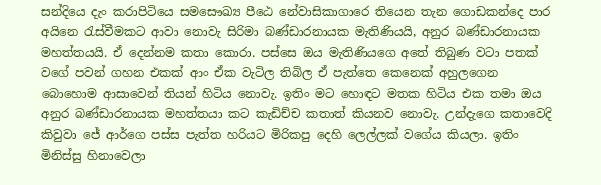සන්දියෙ දැං කරාපිටියෙ සමසෞඛ්‍ය පීඨෙ නේවාසිකාගාරෙ තියෙන තැන ගොඩකන්දෙ පාර අයිනෙ රැස්වීමකට ආවා නොවැ සිරිමා බණ්ඩාරනායක මැතිණියයි, අනුර බණ්ඩාරනායක මහත්තයයි. ඒ දෙන්නම කතා කොරා. පස්සෙ ඔය මැතිණියගෙ අතේ තිබුණ වටා පතක් වගේ පවන් ගහන එකක් ආං ඒක වැටිල තිබිල ඒ පැත්තෙ කෙනෙක් අහුලගෙන බොහොම ආසාවෙන් තියන් හිටිය නොවැ. ඉතිං මට හොඳට මතක හිටිය එක තමා ඔය අනුර බණ්ඩාරනායක මහත්තයා කට කැඩිච්ච කතාත් කියනව නොවැ. උන්දැගෙ කතාවෙදි කිවුවා ජේ ආර්ගෙ පස්ස පැත්ත හරියට මිරිකපු දෙහි ලෙල්ලක් වගේය කියලා. ඉතිං මිනිස්සු හිනාවෙලා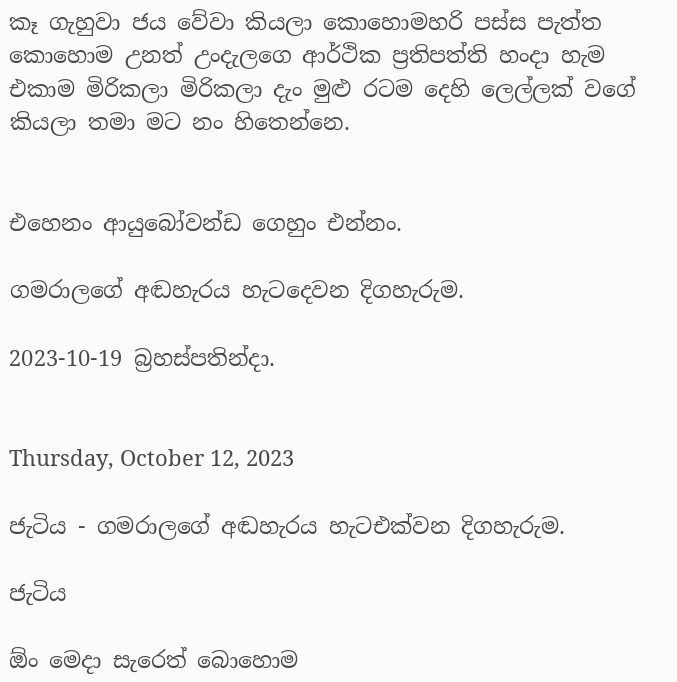කෑ ගැහුවා ජය වේවා කියලා කොහොමහරි පස්ස පැත්ත කොහොම උනත් උංදැලගෙ ආර්ථික ප්‍රතිපත්ති හංදා හැම එකාම මිරිකලා මිරිකලා දැං මුළු රටම දෙහි ලෙල්ලක් වගේ කියලා තමා මට නං හිතෙන්නෙ.


එහෙනං ආයුබෝවන්ඩ ගෙහුං එන්නං.

ගමරාලගේ අඬහැරය හැටදෙවන දිගහැරුම.

2023-10-19 බ්‍රහස්පතින්දා.


Thursday, October 12, 2023

ජැටිය - ගමරාලගේ අඬහැරය හැටඑක්වන දිගහැරුම.

ජැටිය

ඕං මෙදා සැරෙත් බොහොම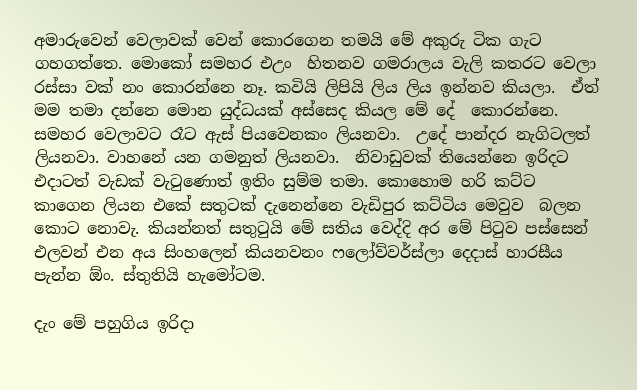අමාරුවෙන් වෙලාවක් වෙන් කොරගෙන තමයි මේ අකුරු ටික ගැට ගහගත්තෙ. මොකෝ සමහර එඋං  හිතනව ගමරාලය වැලි කතරට වෙලා රස්සා වක් නං කොරන්නෙ නෑ. කවියි ලිපියි ලිය ලිය ඉන්නව කියලා.  ඒත් මම තමා දන්නෙ මොන යුද්ධයක් අස්සෙද කියල මේ දේ  කොරන්නෙ. සමහර වෙලාවට රෑට ඇස් පියවෙනකං ලියනවා.  උදේ පාන්දර නැගිටලත් ලියනවා. වාහනේ යන ගමනුත් ලියනවා.  නිවාඩුවක් තියෙන්නෙ ඉරිදට එදාටත් වැඩක් වැටුණොත් ඉතිං සුම්ම තමා. කොහොම හරි කට්ට කාගෙන ලියන එකේ සතුටක් දැනෙන්නෙ වැඩිපුර කට්ටිය මෙවුව  බලන කොට නොවැ. කියන්නත් සතුටුයි මේ සතිය වෙද්දි අර මේ පිටුව පස්සෙන් එලවන් එන අය සිංහලෙන් කියනවනං ෆලෝව්වර්ස්ලා දෙදාස් හාරසීය පැන්න ඕං. ස්තුතියි හැමෝටම.

දැං මේ පහුගිය ඉරිදා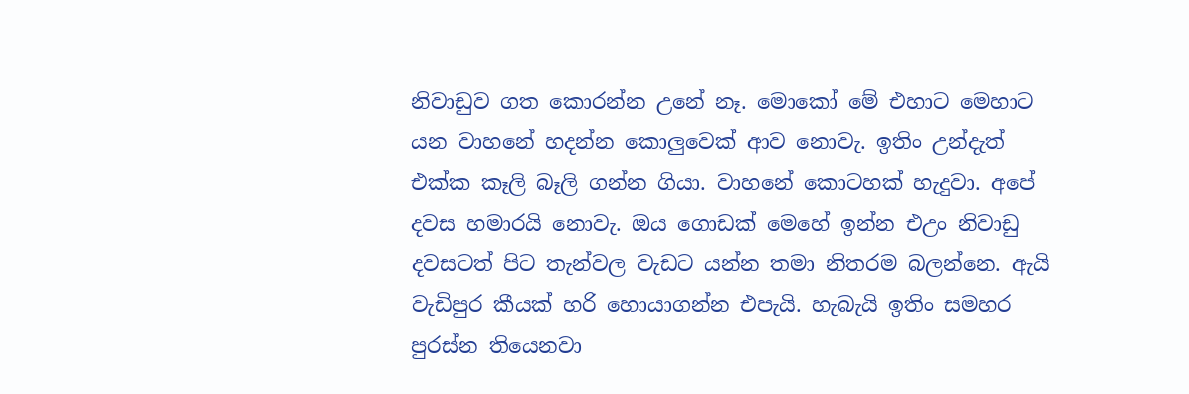නිවාඩුව ගත කොරන්න උනේ නෑ. මොකෝ මේ එහාට මෙහාට යන වාහනේ හදන්න කොලුවෙක් ආව නොවැ. ඉතිං උන්දැත් එක්ක කෑලි බෑලි ගන්න ගියා. වාහනේ කොටහක් හැදුවා. අපේ දවස හමාරයි නොවැ. ඔය ගොඩක් මෙහේ ඉන්න එඋං නිවාඩු දවසටත් පිට තැන්වල වැඩට යන්න තමා නිතරම බලන්නෙ. ඇයි වැඩිපුර කීයක් හරි හොයාගන්න එපැයි. හැබැයි ඉතිං සමහර පුරස්න තියෙනවා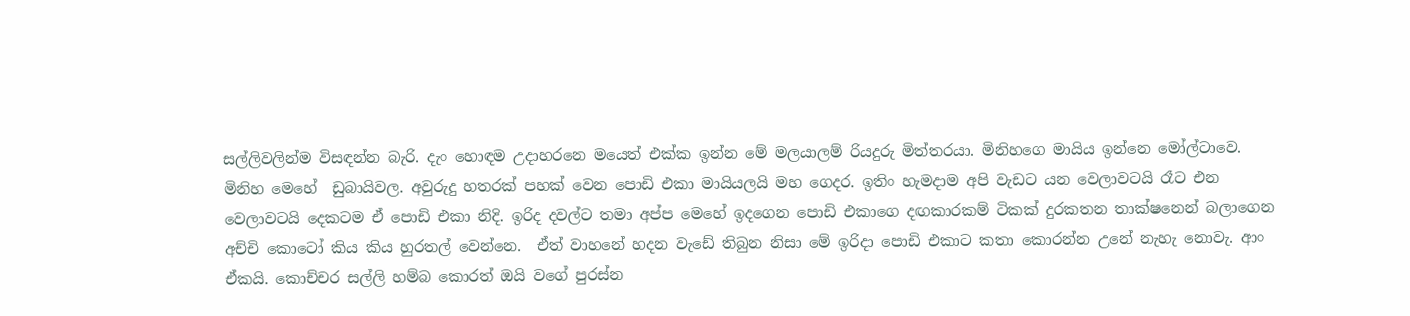සල්ලිවලින්ම විසඳන්න බැරි. දැං හොඳම උදාහරනෙ මයෙත් එක්ක ඉන්න මේ මලයාලම් රියදුරු මිත්තරයා. මිනිහගෙ මායිය ඉන්නෙ මෝල්ටාවෙ. මිනිහ මෙහේ  ඩුබායිවල. අවුරුදු හතරක් පහක් වෙන පොඩි එකා මායියලයි මහ ගෙදර. ඉතිං හැමදාම අපි වැඩට යන වෙලාවටයි රෑට එන වෙලාවටයි දෙකටම ඒ පොඩි එකා නිදි. ඉරිද දවල්ට තමා අප්ප මෙහේ ඉදගෙන පොඩි එකාගෙ දඟකාරකම් ටිකක් දුරකතන තාක්ෂනෙන් බලාගෙන අච්චි කොටෝ කිය කිය හුරතල් වෙන්නෙ.  ඒත් වාහනේ හදන වැඩේ තිබුන නිසා මේ ඉරිදා පොඩි එකාට කතා කොරන්න උනේ නැහැ නොවැ. ආං ඒකයි. කොච්චර සල්ලි හම්බ කොරත් ඔයි වගේ පුරස්න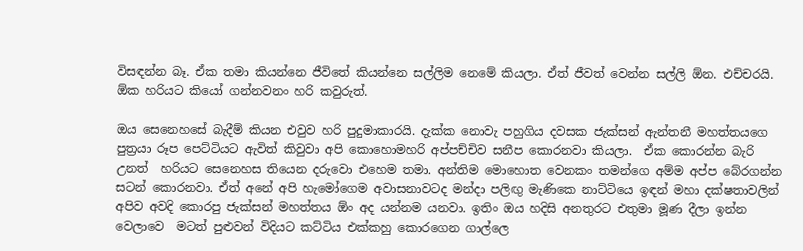විසඳන්න බෑ. ඒක තමා කියන්නෙ ජීවිතේ කියන්නෙ සල්ලිම නෙමේ කියලා. ඒත් ජීවත් වෙන්න සල්ලි ඕන. එච්චරයි. ඕක හරියට කියෝ ගන්නවනං හරි කවුරුත්.

ඔය සෙනෙහසේ බැදීම් කියන එවුව හරි පුදුමාකාරයි. දැක්ක නොවැ පහුගිය දවසක ජැක්සන් ඇන්තනී මහත්තයගෙ පුත්‍රයා රූප පෙට්ටියට ඇවිත් කිවුවා අපි කොහොමහරි අප්පච්චිව සනීප කොරනවා කියලා.  ඒක කොරන්න බැරි උනත්  හරියට සෙනෙහස තියෙන දරුවො එහෙම තමා. අන්තිම මොහොත වෙනකං තමන්ගෙ අම්ම අප්ප බේරගන්න  සටන් කොරනවා. ඒත් අනේ අපි හැමෝගෙම අවාසනාවටද මන්දා පලිඟු මැණිකෙ නාට්ටියෙ ඉඳන් මහා දක්ෂතාවලින් අපිව අවදි කොරපු ජැක්සන් මහත්තය ඕං අද යන්නම යනවා. ඉතිං ඔය හදිසි අනතුරට එතුමා මූණ දීලා ඉන්න වෙලාවෙ  මටත් පුළුවන් විදියට කට්ටිය එක්කහු කොරගෙන ගාල්ලෙ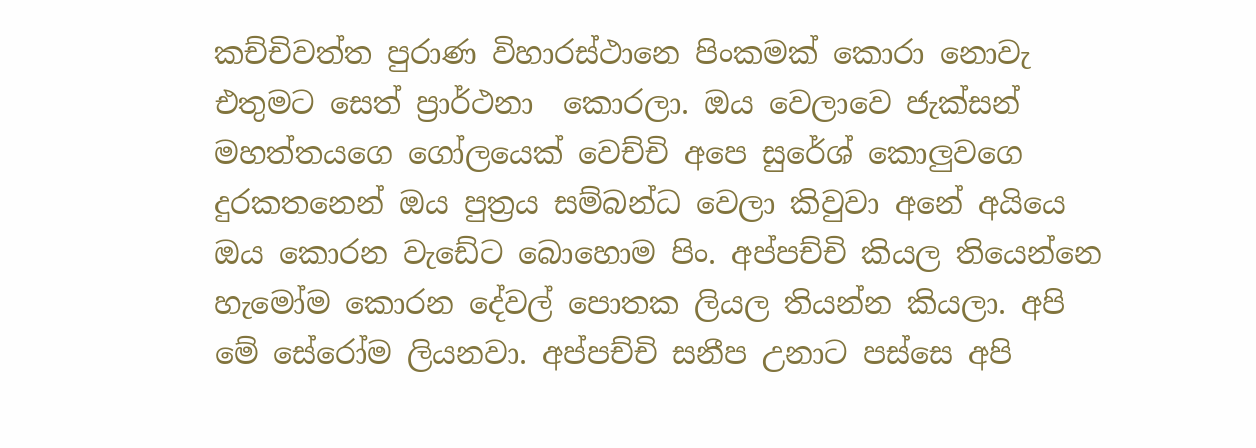කච්චිවත්ත පුරාණ විහාරස්ථානෙ පිංකමක් කොරා නොවැ එතුමට සෙත් ප්‍රාර්ථනා  කොරලා. ඔය වෙලාවෙ ජැක්සන් මහත්තයගෙ ගෝලයෙක් වෙච්චි අපෙ සුරේශ් කොලුවගෙ දුරකතනෙන් ඔය පුත්‍රය සම්බන්ධ වෙලා කිවුවා අනේ අයියෙ ඔය කොරන වැඩේට බොහොම පිං. අප්පච්චි කියල තියෙන්නෙ හැමෝම කොරන දේවල් පොතක ලියල තියන්න කියලා. අපි මේ සේරෝම ලියනවා. අප්පච්චි සනීප උනාට පස්සෙ අපි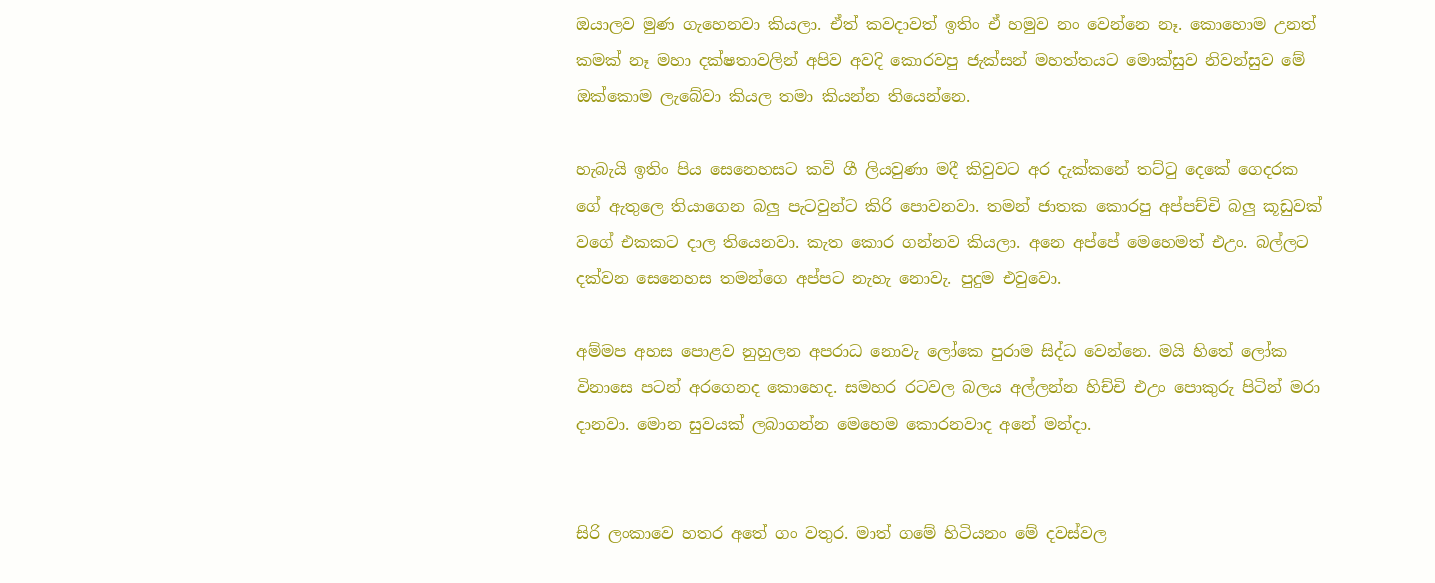ඔයාලව මුණ ගැහෙනවා කියලා. ඒත් කවදාවත් ඉතිං ඒ හමුව නං වෙන්නෙ නෑ. කොහොම උනත් කමක් නෑ මහා දක්ෂතාවලින් අපිව අවදි කොරවපු ජැක්සන් මහත්තයට මොක්සුව නිවන්සුව මේ ඔක්කොම ලැබේවා කියල තමා කියන්න තියෙන්නෙ.

හැබැයි ඉතිං පිය සෙනෙහසට කවි ගී ලියවුණා මදී කිවුවට අර දැක්කනේ තට්ටු දෙකේ ගෙදරක ගේ ඇතුලෙ තියාගෙන බලු පැටවුන්ට කිරි පොවනවා. තමන් ජාතක කොරපු අප්පච්චි බලු කූඩුවක් වගේ එකකට දාල තියෙනවා. කැත කොර ගන්නව කියලා. අනෙ අප්පේ මෙහෙමත් එඋං. බල්ලට දක්වන සෙනෙහස තමන්ගෙ අප්පට නැහැ නොවැ. පුදුම එවුවො.

අම්මප අහස පොළව නුහුලන අපරාධ නොවැ ලෝකෙ පුරාම සිද්ධ වෙන්නෙ. මයි හිතේ ලෝක විනාසෙ පටන් අරගෙනද කොහෙද. සමහර රටවල බලය අල්ලන්න හිච්චි එඋං පොකුරු පිටින් මරා දානවා. මොන සුවයක් ලබාගන්න මෙහෙම කොරනවාද අනේ මන්දා.


සිරි ලංකාවෙ හතර අතේ ගං වතුර. මාත් ගමේ හිටියනං මේ දවස්වල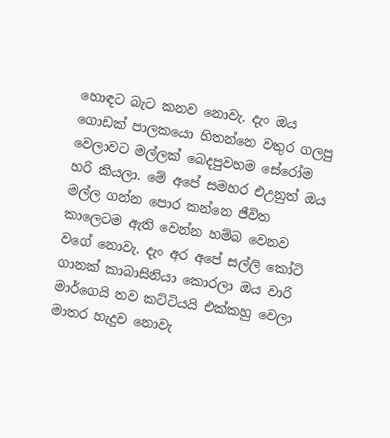හොඳට බැට කනව නොවැ. දැං ඔය ගොඩක් පාලකයො හිතන්නෙ වතුර ගලපු වෙලාවට මල්ලක් බෙදපුවහම සේරෝම හරි කියලා. මේ අපේ සමහර එඋනුත් ඔය මල්ල ගන්න පොර කන්නෙ ජීවිත කාලෙටම ඇති වෙන්න හම්බ වෙනව වගේ නොවැ. දැං අර අපේ සල්ලි කෝටි ගානක් කාබාසිනියා කොරලා ඔය වාරි මාර්ගෙයි තව කට්ටියයි එක්කහු වෙලා මාතර හැදුව නොවැ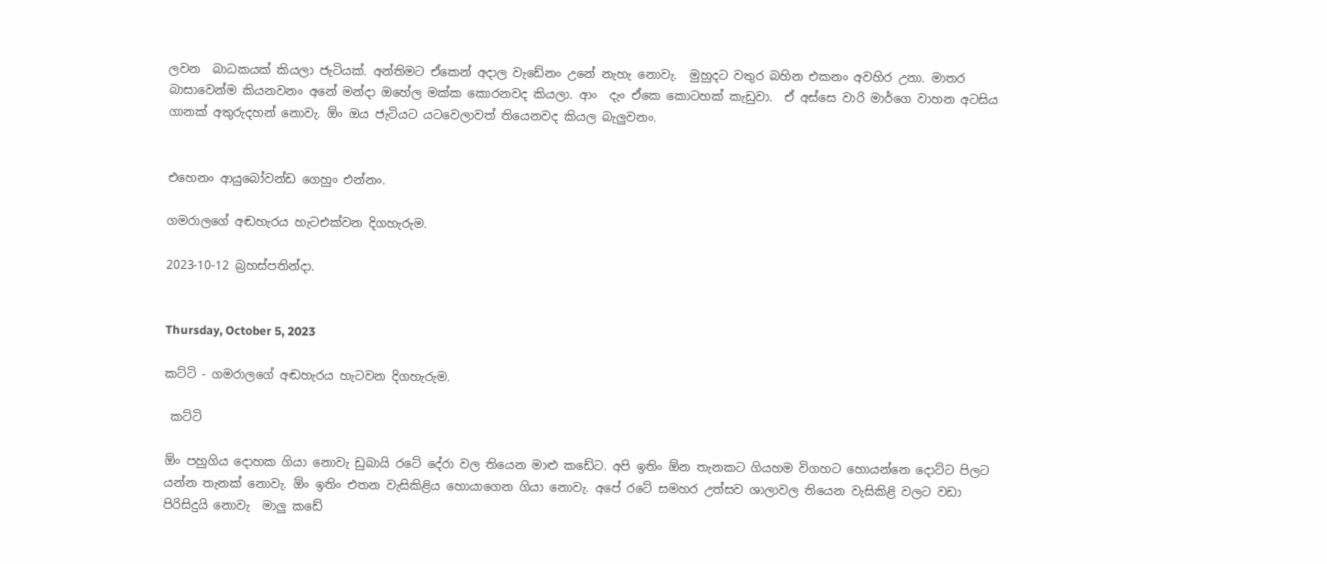ලවන  බාධකයක් කියලා ජැටියක්. අන්තිමට ඒකෙන් අදාල වැඩේනං උනේ නැහැ නොවැ.  මුහුදට වතුර බහින එකනං අවහිර උනා. මාතර බාසාවෙන්ම කියනවනං අනේ මන්දා ඔහේල මක්ක කොරනවද කියලා. ආං  දැං ඒකෙ කොටහක් කැඩුවා.  ඒ අස්සෙ වාරි මාර්ගෙ වාහන අටසිය ගානක් අතුරුදහන් නොවැ. ඕං ඔය ජැටියට යටවෙලාවත් තියෙනවද කියල බැලුවනං.


එහෙනං ආයුබෝවන්ඩ ගෙහුං එන්නං.

ගමරාලගේ අඬහැරය හැටඑක්වන දිගහැරුම.

2023-10-12 බ්‍රහස්පතින්දා.


Thursday, October 5, 2023

කට්ටි - ගමරාලගේ අඬහැරය හැටවන දිගහැරුම.

 කට්ටි

ඕං පහුගිය දොහක ගියා නොවැ ඩුබායි රටේ දේරා වල තියෙන මාළු කඩේට. අපි ඉතිං ඕන තැනකට ගියහම විගහට හොයන්නෙ දොට්ට පිලට යන්න තැනක් නොවැ. ඕං ඉතිං එතන වැසිකිළිය හොයාගෙන ගියා නොවැ. අපේ රටේ සමහර උත්සව ශාලාවල තියෙන වැසිකිළි වලට වඩා පිරිසිදුයි නොවැ  මාලු කඩේ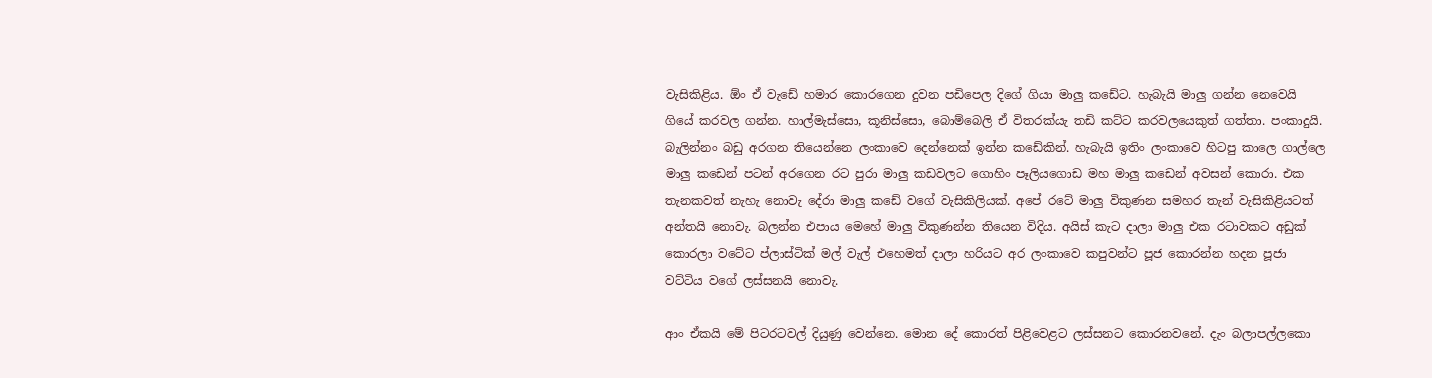වැසිකිළිය. ඕං ඒ වැඩේ හමාර කොරගෙන දුවන පඩිපෙල දිගේ ගියා මාලු කඩේට. හැබැයි මාලු ගන්න නෙවෙයි ගියේ කරවල ගන්න. හාල්මැස්සො, කූනිස්සො, බොම්බෙලි ඒ විතරක්යැ තඩි කට්ට කරවලයෙකුත් ගත්තා. පංකාදුයි. බැලින්නං බඩු අරගන තියෙන්නෙ ලංකාවෙ දෙන්නෙක් ඉන්න කඩේකින්. හැබැයි ඉතිං ලංකාවෙ හිටපු කාලෙ ගාල්ලෙ මාලු කඩෙන් පටන් අරගෙන රට පුරා මාලු කඩවලට ගොහිං පෑලියගොඩ මහ මාලු කඩෙන් අවසන් කොරා. එක තැනකවත් නැහැ නොවැ දේරා මාලු කඩේ වගේ වැසිකිලියක්. අපේ රටේ මාලු විකුණන සමහර තැන් වැසිකිළියටත් අන්තයි නොවැ. බලන්න එපාය මෙහේ මාලු විකුණන්න තියෙන විදිය. අයිස් කැට දාලා මාලු එක රටාවකට අඩුක් කොරලා වටේට ප්ලාස්ටික් මල් වැල් එහෙමත් දාලා හරියට අර ලංකාවෙ කපුවන්ට පූජ කොරන්න හදන පූජා  වට්ටිය වගේ ලස්සනයි නොවැ.

ආං ඒකයි මේ පිටරටවල් දියුණු වෙන්නෙ. මොන දේ කොරත් පිළිවෙළට ලස්සනට කොරනවනේ. දැං බලාපල්ලකො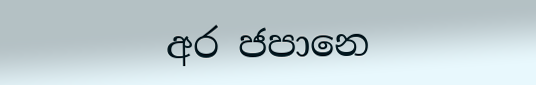අර ජපානෙ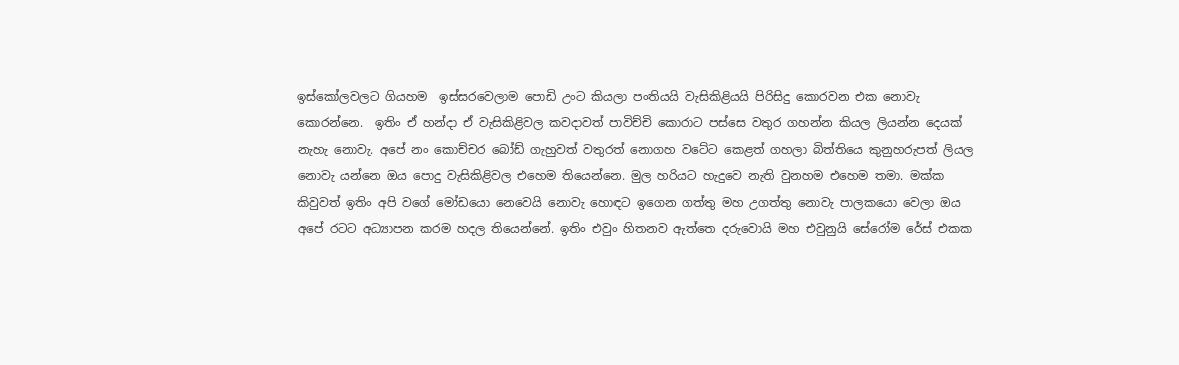ඉස්කෝලවලට ගියහම  ඉස්සරවෙලාම පොඩි උංට කියලා පංතියයි වැසිකිළියයි පිරිසිදු කොරවන එක නොවැ කොරන්නෙ.  ඉතිං ඒ හන්දා ඒ වැසිකිළිවල කවදාවත් පාවිච්චි කොරාට පස්සෙ වතුර ගහන්න කියල ලියන්න දෙයක් නැහැ නොවැ. අපේ නං කොච්චර බෝඩ් ගැහුවත් වතුරත් නොගහ වටේට කෙළත් ගහලා බිත්තියෙ කුනුහරුපත් ලියල නොවැ යන්නෙ ඔය පොදු වැසිකිළිවල එහෙම තියෙන්නෙ. මුල හරියට හැදුවෙ නැති වුනහම එහෙම තමා. මක්ක කිවුවත් ඉතිං අපි වගේ මෝඩයො නෙවෙයි නොවැ හොඳට ඉගෙන ගත්තු මහ උගත්තු නොවැ පාලකයො වෙලා ඔය අපේ රටට අධ්‍යාපන කරම හදල තියෙන්නේ. ඉතිං එවුං හිතනව ඇත්තෙ දරුවොයි මහ එවුනුයි සේරෝම රේස් එකක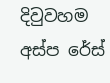දිවුවහම අස්ප රේස්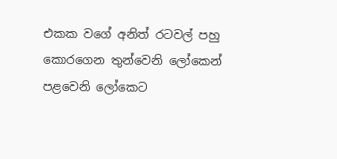එකක වගේ අනිත් රටවල් පහු කොරගෙන තුන්වෙනි ලෝකෙන් පළවෙනි ලෝකෙට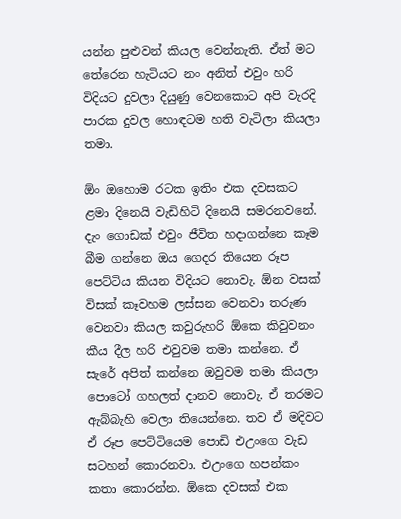යන්න පුළුවන් කියල වෙන්නැති. ඒත් මට තේරෙන හැටියට නං අනිත් එවුං හරි විදියට දුවලා දියුණු වෙනකොට අපි වැරදි පාරක දුවල හොඳටම හති වැටිලා කියලා තමා.

ඕං ඔහොම රටක ඉතිං එක දවසකට ළමා දිනෙයි වැඩිහිටි දිනෙයි සමරනවනේ. දැං ගොඩක් එවුං ජීවිත හදාගන්නෙ කෑම බීම ගන්නෙ ඔය ගෙදර තියෙන රූප පෙට්ටිය කියන විදියට නොවැ. ඕන වසක් විසක් කෑවහම ලස්සන වෙනවා තරුණ වෙනවා කියල කවුරුහරි ඕකෙ කිවුවනං කීය දීල හරි එවුවම තමා කන්නෙ. ඒ සැරේ අපිත් කන්නෙ ඔවුවම තමා කියලා පොටෝ ගහලත් දානව නොවැ. ඒ තරමට ඇබ්බැහි වෙලා තියෙන්නෙ. තව ඒ මදිවට ඒ රූප පෙට්ටියෙම පොඩි එඋංගෙ වැඩ සටහන් කොරනවා. එඋංගෙ හපන්කං කතා කොරන්න. ඕකෙ දවසක් එක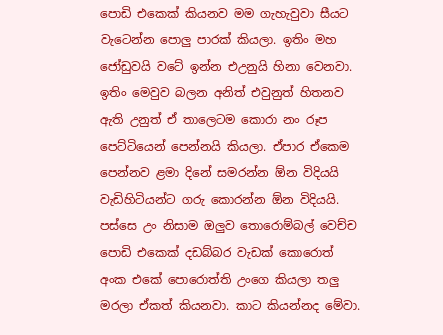පොඩි එකෙක් කියනව මම ගැහැවුවා සීයට වැටෙන්න පොලු පාරක් කියලා. ඉතිං මහ ජෝඩුවයි වටේ ඉන්න එඋනුයි හිනා වෙනවා. ඉතිං මෙවුව බලන අනිත් එවුනුත් හිතනව ඇති උනුත් ඒ තාලෙටම කොරා නං රූප පෙට්ටියෙන් පෙන්නයි කියලා. ඒපාර ඒකෙම පෙන්නව ළමා දිනේ සමරන්න ඕන විදියයි වැඩිහිටියන්ට ගරු කොරන්න ඕන විදියයි. පස්සෙ උං නිසාම ඔලුව තොරොම්බල් වෙච්ච පොඩි එකෙක් දඩබ්බර වැඩක් කොරොත් අංක එකේ පොරොත්ති උංගෙ කියලා තලු මරලා ඒකත් කියනවා. කාට කියන්නද මේවා.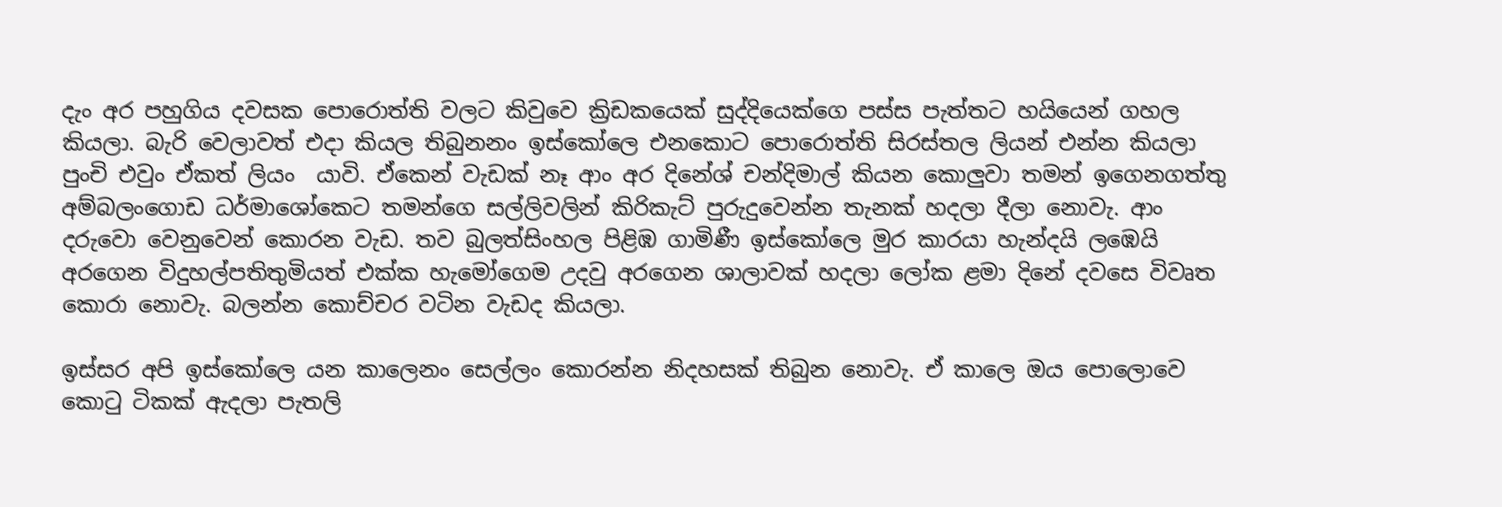දැං අර පහුගිය දවසක පොරොත්ති වලට කිවුවෙ ක්‍රිඩකයෙක් සුද්දියෙක්ගෙ පස්ස පැත්තට හයියෙන් ගහල කියලා. බැරි වෙලාවත් එදා කියල තිබුනනං ඉස්කෝලෙ එනකොට පොරොත්ති සිරස්තල ලියන් එන්න කියලා පුංචි එවුං ඒකත් ලියං  යාවි. ඒකෙන් වැඩක් නෑ ආං අර දිනේශ් චන්දිමාල් කියන කොලුවා තමන් ඉගෙනගත්තු අම්බලංගොඩ ධර්මාශෝකෙට තමන්ගෙ සල්ලිවලින් කිරිකැට් පුරුදුවෙන්න තැනක් හදලා දීලා නොවැ. ආං දරුවො වෙනුවෙන් කොරන වැඩ. තව බුලත්සිංහල පිළිඹ ගාමිණී ඉස්කෝලෙ මුර කාරයා හැන්දයි ලඹෙයි අරගෙන විදුහල්පතිතුමියත් එක්ක හැමෝගෙම උදවු අරගෙන ශාලාවක් හදලා ලෝක ළමා දිනේ දවසෙ විවෘත කොරා නොවැ. බලන්න කොච්චර වටින වැඩද කියලා.

ඉස්සර අපි ඉස්කෝලෙ යන කාලෙනං සෙල්ලං කොරන්න නිදහසක් තිබුන නොවැ. ඒ කාලෙ ඔය පොලොවෙ කොටු ටිකක් ඇදලා පැතලි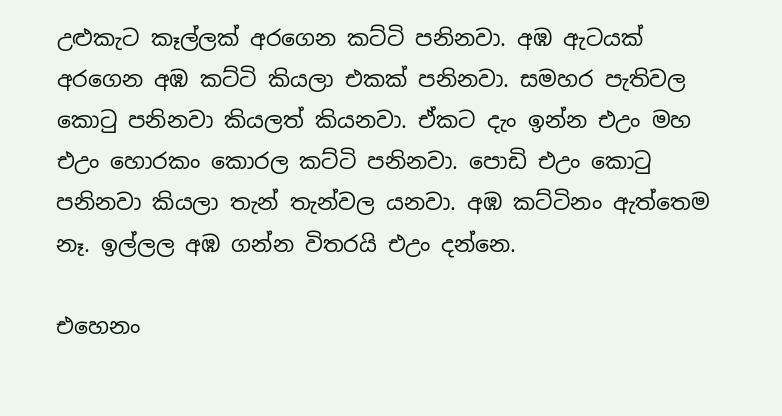උළුකැට කෑල්ලක් අරගෙන කට්ටි පනිනවා. අඹ ඇටයක් අරගෙන අඹ කට්ටි කියලා එකක් පනිනවා. සමහර පැතිවල කොටු පනිනවා කියලත් කියනවා. ඒකට දැං ඉන්න එඋං මහ එඋං හොරකං කොරල කට්ටි පනිනවා. පොඩි එඋං කොටු පනිනවා කියලා තැන් තැන්වල යනවා. අඹ කට්ටිනං ඇත්තෙම නෑ. ඉල්ලල අඹ ගන්න විතරයි එඋං දන්නෙ.

එහෙනං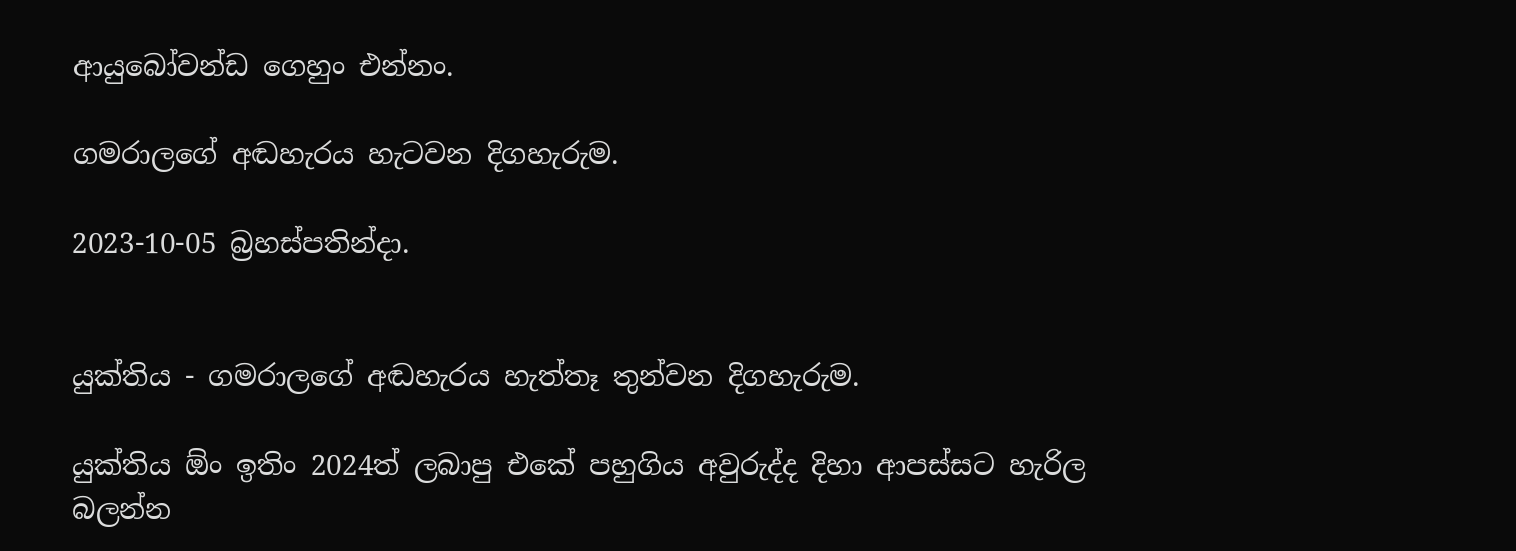ආයුබෝවන්ඩ ගෙහුං එන්නං.

ගමරාලගේ අඬහැරය හැටවන දිගහැරුම.

2023-10-05 බ්‍රහස්පතින්දා.


යුක්තිය - ගමරාලගේ අඬහැරය හැත්තෑ තුන්වන දිගහැරුම.

යුක්තිය ඕං ඉතිං 2024ත් ලබාපු එකේ පහුගිය අවුරුද්ද දිහා ආපස්සට හැරිල බලන්න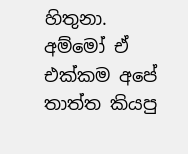හිතුනා. අම්මෝ ඒ එක්කම අපේ තාත්ත කියපු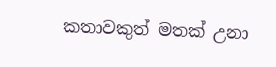කතාවකුත් මතක් උනා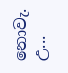නොවැ. උ...